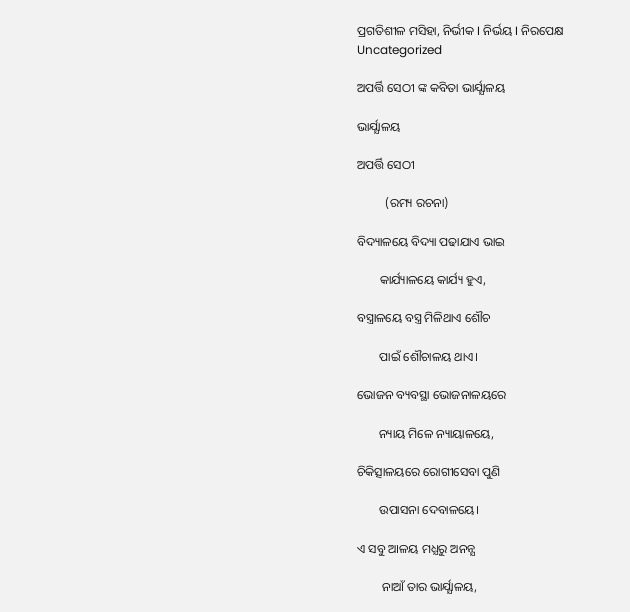ପ୍ରଗତିଶୀଳ ମସିହା, ନିର୍ଭୀକ I ନିର୍ଭୟ I ନିରପେକ୍ଷ
Uncategorized

ଅପର୍ତ୍ତି ସେଠୀ ଙ୍କ କବିତା ଭାର୍ଯ୍ଯାଳୟ

ଭାର୍ଯ୍ଯାଳୟ

ଅପର୍ତ୍ତି ସେଠୀ

         (ରମ୍ୟ ରଚନା)

ବିଦ୍ୟାଳୟେ ବିଦ୍ୟା ପଢାଯାଏ ଭାଇ

       କାର୍ଯ୍ୟାଳୟେ‌ କାର୍ଯ୍ୟ ହୁଏ,

ବସ୍ତ୍ରାଳୟେ‌ ବସ୍ତ୍ର ମିଳିଥାଏ ଶୌଚ

       ପାଇଁ ଶୌଚାଳୟ ଥାଏ।

ଭୋଜନ ବ୍ୟବସ୍ଥା ଭୋଜନାଳୟରେ

       ନ୍ୟାୟ ମିଳେ ନ୍ୟାୟାଳୟେ,

ଚିକିତ୍ସାଳୟରେ ରୋଗୀସେବା ପୁଣି

       ଉପାସନା ଦେବାଳୟେ।

ଏ ସବୁ ଆଳୟ ମଧ୍ଯରୁ ଅନନ୍ଯ

        ନାଆଁ ତାର ଭାର୍ଯ୍ଯାଳୟ,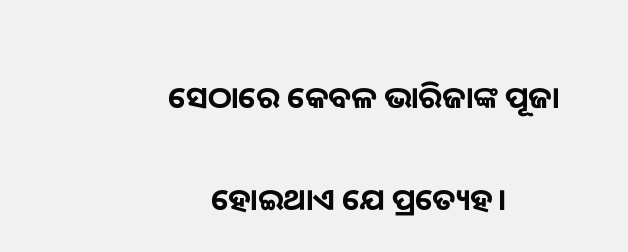ସେଠାରେ କେବଳ ଭାରିଜାଙ୍କ ପୂଜା

      ହୋଇଥାଏ ଯେ ପ୍ରତ୍ୟେହ।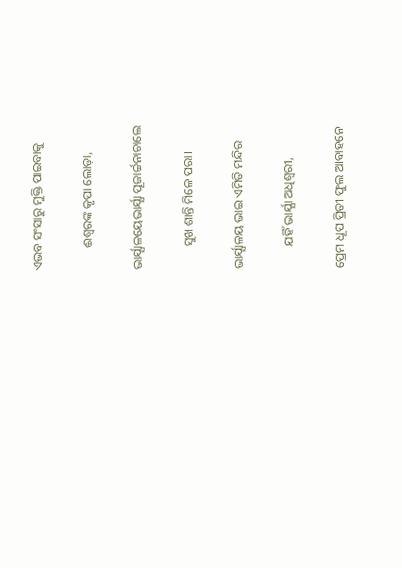ଏଭବ ସଂସାରୁ ମୁକ୍ତି ପାଇବାକୁ

       ଈଶ୍ବରଙ୍କ କୃପା ଲୋଡ଼ା,

ଭାର୍ଯ୍ଯାଳୟେଭାର୍ଯ୍ଯା‌ ପୂଜାର୍ଚ୍ଚନାଚାଲେ

       ସୁଖ ଶାନ୍ତି ମିଳେ ପରା।

ଭାର୍ଯ୍ଯାଳୟ‌ ଭାଇ ଏମିତି ମନ୍ଦିର

       ଯହିଁ ଭାର୍ଯ୍ଯା ଅଧିଶ୍ଵରୀ,

ପ୍ରେମ ଧୂପ ପ୍ରିତୀ ଫୁଲ ଆବାହନେ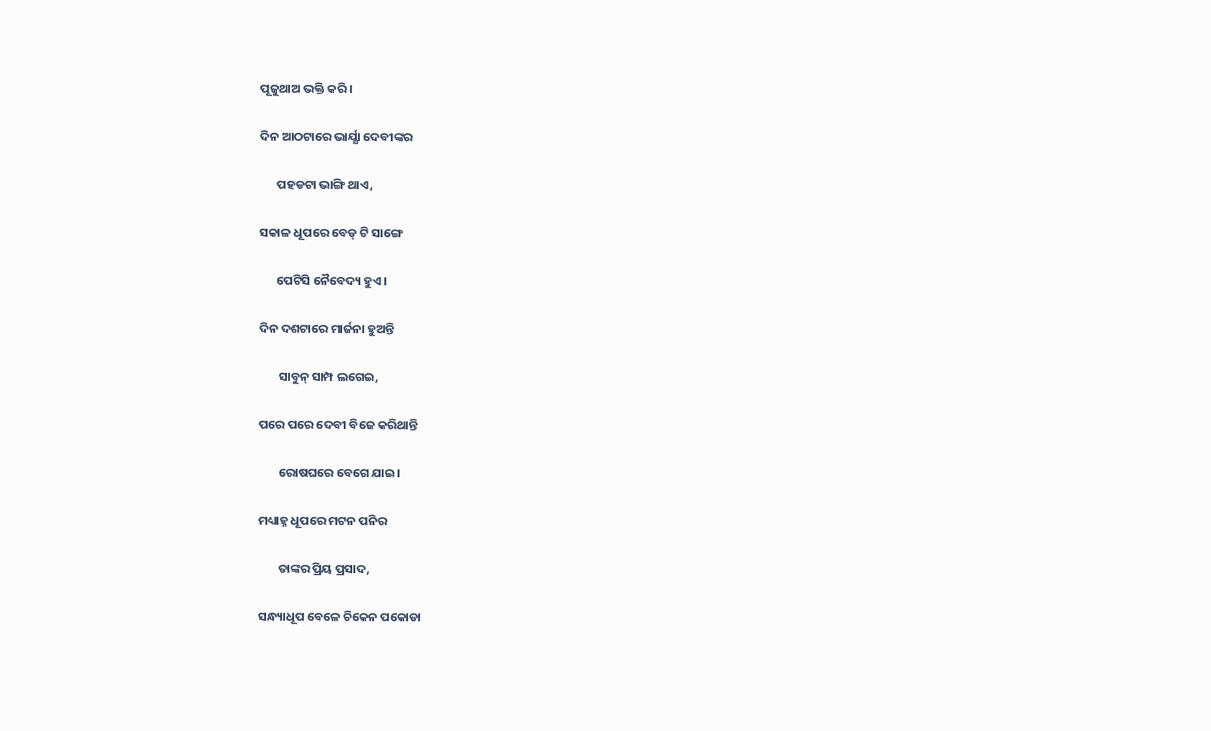ପୂଜୁଥାଅ ଭକ୍ତି କରି।

ଦିନ ଆଠଟାରେ ଭାର୍ଯ୍ଯା ଦେବୀଙ୍କର

      ପହଡଟା‌ ଭାଙ୍ଗି ଥାଏ‌,

ସକାଳ ଧୂପରେ ବେଡ୍ ଟି ସାଙ୍ଗେ

      ପେଟିସି ନୈବେଦ୍ୟ ହୁଏ।

ଦିନ ଦଶଟାରେ ମାର୍ଜନା ହୁଅନ୍ତି

       ସାବୁନ୍ ସାମ୍ପ ଲଗେଇ,

ପରେ ପରେ ଦେବୀ ବିଜେ କରିଥାନ୍ତି

       ରୋଷଘରେ‌ ବେଗେ ଯାଇ।

ମଧ୍ୟାହ୍ନ ଧୂପରେ ମଟନ ପନିର

       ତାଙ୍କର ପ୍ରିୟ ପ୍ରସାଦ,

ସନ୍ଧ୍ୟାଧୂପ ବେଳେ ଚିକେନ ପକୋଡା‌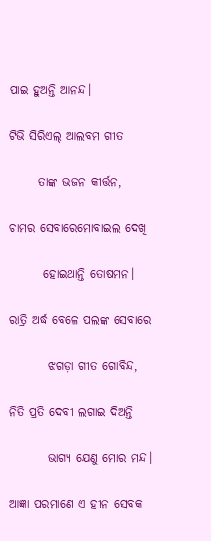ପାଇ ହୁଅନ୍ତି ଆନନ୍ଦ।

ଟିଭି ସିରିଏଲ୍ ଆଲବମ ଗୀତ

      ତାଙ୍କ ଭଜନ କୀର୍ତ୍ତନ,

ଚାମର ସେବାରେମୋବାଇଲ ଦେଖି

       ହୋଇଥାନ୍ତି ତୋଷମନ।

ରାତ୍ରି ଅର୍ଦ୍ଧ ବେଳେ ପଲଙ୍କ ସେବାରେ

        ଝଗଡ଼ା ଗୀତ ଗୋବିନ୍ଦ,

ନିତି ପ୍ରତି ଦେବୀ ଲଗାଇ ଦିଅନ୍ତି

        ଭାଗ୍ଯ‌ ଯେଣୁ ମୋର ମନ୍ଦ।

ଆଜ୍ଞା ପରମାଣେ‌ ଏ ହୀନ ସେବକ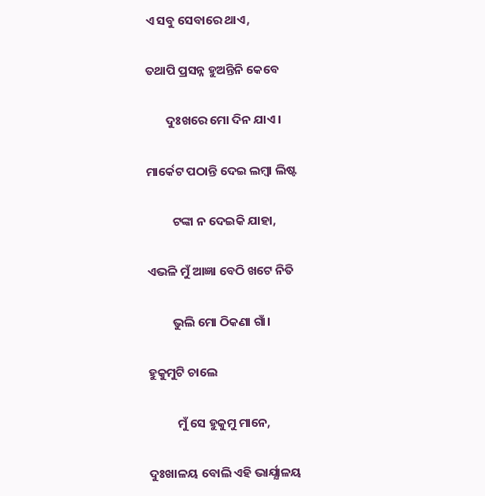ଏ ସବୁ ସେବାରେ ଥାଏ,

ତଥାପି ପ୍ରସନ୍ନ ହୁଅନ୍ତିନି କେବେ

       ଦୁଃଖରେ ମୋ ଦିନ ଯାଏ।

ମାର୍କେଟ ପଠାନ୍ତି ଦେଇ ଲମ୍ବା ଲିଷ୍ଟ

         ଟଙ୍କା ନ ଦେଇକି ଯାହା,

ଏଭଳି ମୁଁ ଆଜ୍ଞା ବେଠି‌ ଖଟେ‌ ନିତି

         ଭୁଲି ମୋ ଠିକଣା ଗାଁ।

ହୁକୁମୁଟି ଚାଲେ

          ମୁଁ ସେ ହୁକୁମୁ ମାନେ,

ଦୁଃଖାଳୟ ବୋଲି ଏହି ଭାର୍ଯ୍ଯାଳୟ‌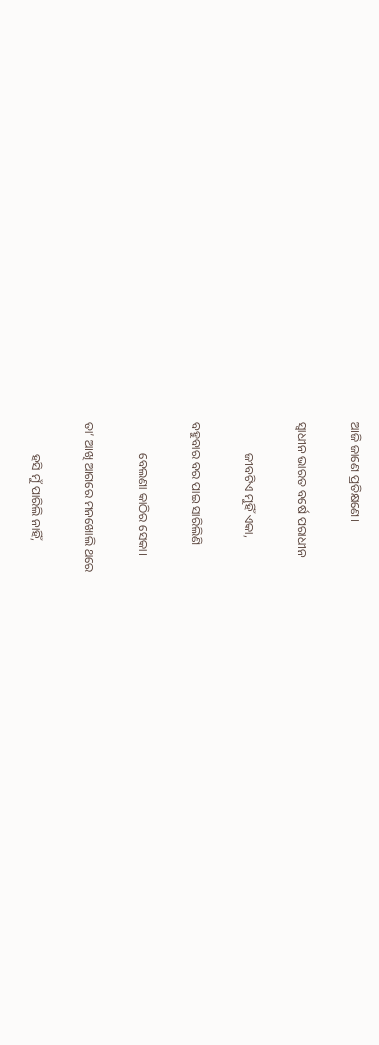ଆଜି ଜାଣେ ପ୍ରତିକ୍ଷଣେ।

ସ୍ଵାଧୀନ ଭାରତ ବର୍ଷେ ପରାଧୀନ

          ଜୀବଟିଏ ମୁହିଁ ଏକା,

ବହୁବାର ବର ପାଇ ସାରିଲିଣି

          ବେଲଣା‌ କାଠିର‌ ସେକା।

ତା’ ଆଖି ଆଗରେ ମନଖୋଲି ଥରେ

          ହସି ମୁଁ ପାରିଲି‌ ନାହିଁ,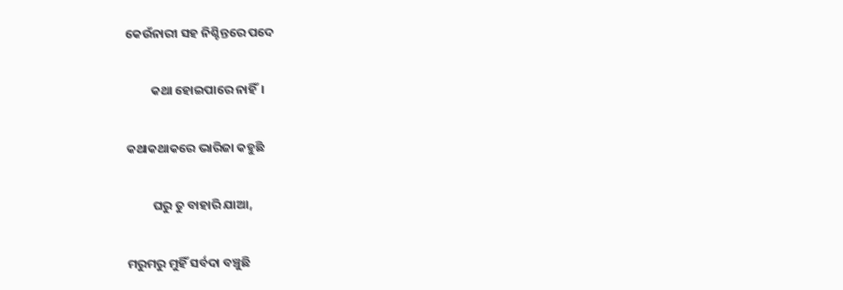କେଉଁନାରୀ ସହ ନିଶ୍ଚିନ୍ତରେ ପଦେ

         କଥା ହୋଇପାରେ ନାହିଁ।

କଥାକଥାକରେ ଭାରିଜା‌ କହୁଛି

         ଘରୁ ତୁ ବାହାରି ଯାଆ,

ମରୁମରୁ ମୁହିଁ ସର୍ବଦା ବଞ୍ଚୁଛି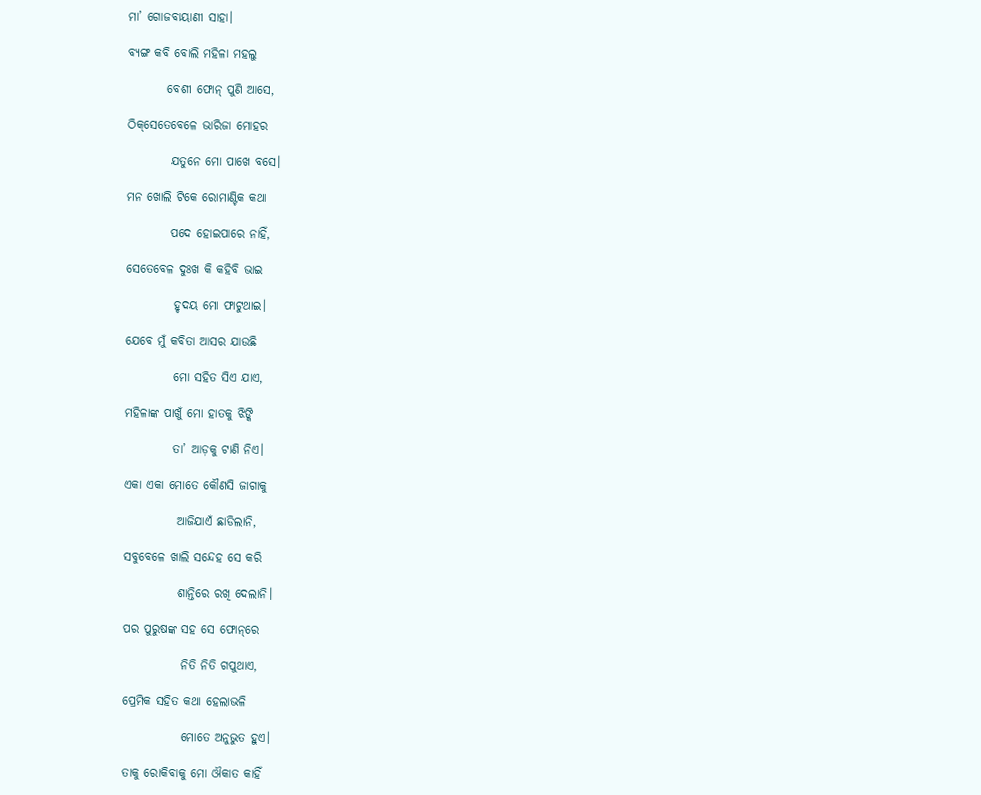ମା’ ଗୋଜବାୟାଣୀ ସାହା।

ବ୍ୟଙ୍ଗ କବି ବୋଲି ମହିଳା ମହଲୁ‌

        ବେଶୀ ଫୋନ୍ ପୁଣି ଆସେ,

ଠିକ୍‌ସେତେବେଳେ ଭାରିଜା‌ ମୋହର

         ଯତୁନେ ମୋ ପାଖେ ବସେ।

ମନ ଖୋଲି ଟିକେ ରୋମାଣ୍ଟିକ କଥା

         ପଦେ ହୋଇପାରେ ନାହିଁ,

ସେତେବେଳ ଦୁଃଖ କି କହିବି ଭାଇ

          ହୃଦୟ ମୋ ଫାଟୁଥାଇ।

ଯେବେ ମୁଁ କବିତା ଆସର ଯାଉଛି

          ମୋ ସହିତ ସିଏ ଯାଏ,

ମହିଳାଙ୍କ ପାଖୁଁ ମୋ ହାତକୁ ଝିଙ୍କି

          ତା’ ଆଡ଼କୁ ଟାଣି ନିଏ।

ଏକା ଏକା ମୋତେ କୌଣସି ଜାଗାକୁ

           ଆଜିଯାଏଁ ଛାଡିଲାନି,

ସବୁବେଳେ ଖାଲି ସନ୍ଦେହ ସେ କରି

           ଶାନ୍ତିରେ ରଖି ଦେଲାନି।

ପର ପୁରୁଷଙ୍କ ସହ ସେ ଫୋନ୍‌ରେ

            ନିତି ନିତି ଗପୁଥାଏ,

ପ୍ରେମିକ ସହିତ କଥା ହେଲାଭଳି

            ମୋତେ ଅନୁଭୁତ ହୁଏ।

ତାକୁ ରୋକିବାକୁ ମୋ ଔକାତ‌ କାହିଁ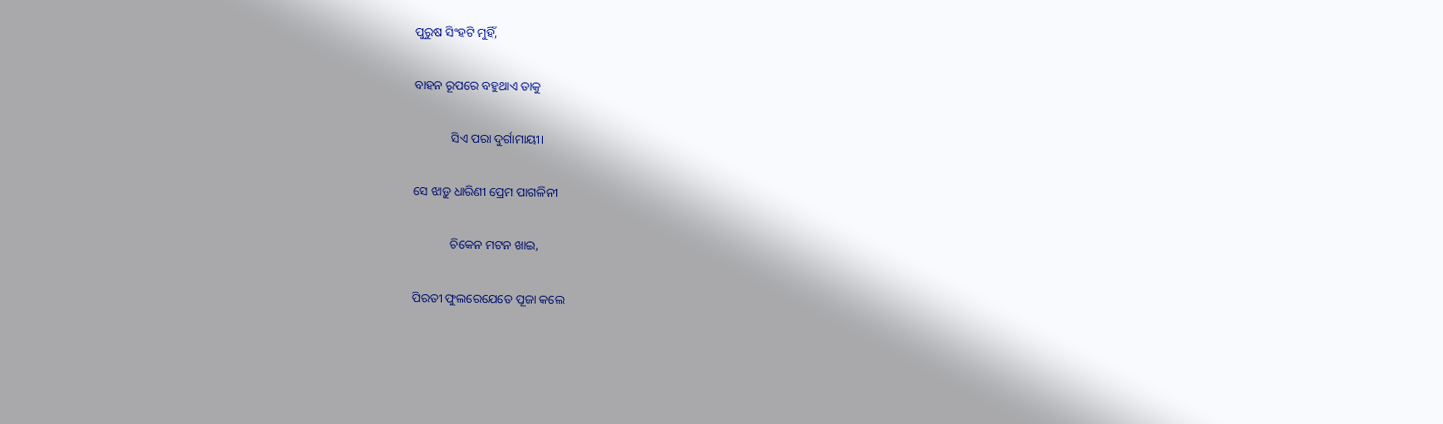ପୁରୁଷ ସିଂହଟି ମୁହିଁ,

ବାହନ ରୂପରେ ବହୁଥାଏ ତାକୁ

            ସିଏ ପରା ଦୁର୍ଗାମାୟୀ।

ସେ ଝାଡ଼ୁ ଧାରିଣୀ ପ୍ରେମ ପାଗଳିନୀ

            ଚିକେନ ମଟନ ଖାଇ,

ପିରତୀ ଫୁଲରେଯେତେ ପୂଜା କଲେ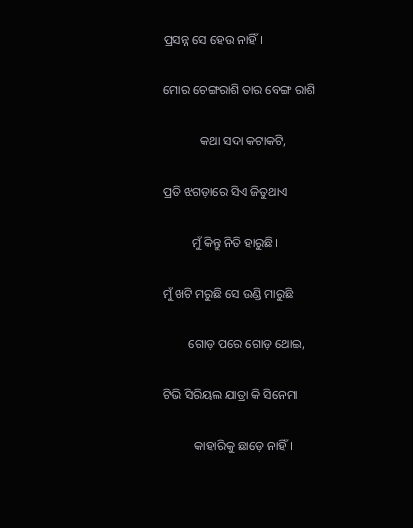ପ୍ରସନ୍ନ ସେ ହେଉ ନାହିଁ।

ମୋର ଚେଙ୍ଗରାଶି ତାର ବେଙ୍ଗ ରାଶି

            କଥା ସଦା କଟାକଟି,

ପ୍ରତି ଝଗଡ଼ାରେ ସିଏ ଜିତୁଥାଏ

         ମୁଁ କିନ୍ତୁ ନିତି ହାରୁଛି।

ମୁଁ ଖଟି ମରୁଛି ସେ ଉଣ୍ଡି ମାରୁଛି

        ଗୋଡ଼ ପରେ ଗୋଡ଼ ଥୋଇ,

ଟିଭି ସିରିୟଲ‌ ଯାତ୍ରା କି ସିନେମା

          କାହାରିକୁ ଛାଡ଼େ ନାହିଁ।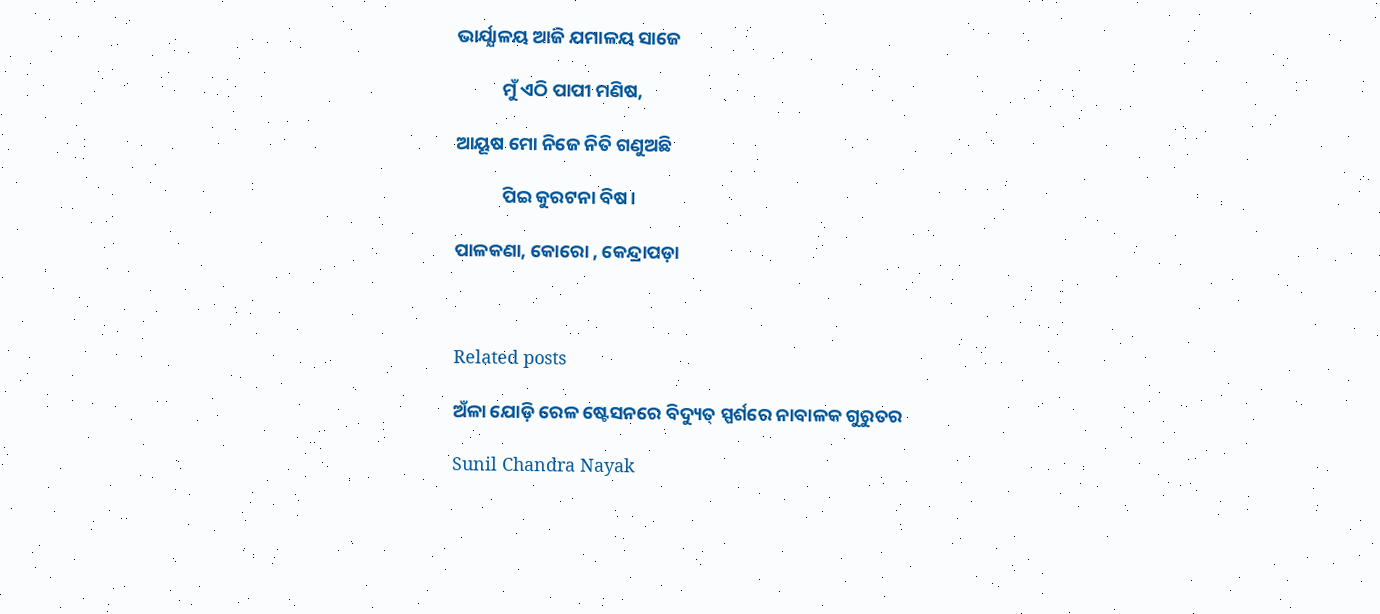ଭାର୍ଯ୍ଯାଳୟ ଆଜି ଯମାଳୟ ସାଜେ

           ମୁଁ ଏଠି ପାପୀ ମଣିଷ,

ଆୟୂଷ ମୋ‌ ନିଜେ ନିତି ଗଣୁଅଛି‌

           ପିଇ କୁରଟନା‌ ବିଷ।

ପାଳକଣା‌, କୋରୋ‌ ‌, କେନ୍ଦ୍ରାପଡ଼ା



Related posts

ଅଁଳା ଯୋଡ଼ି ରେଳ ଷ୍ଟେସନରେ ବିଦ୍ୟୁତ୍ ସ୍ପର୍ଶରେ ନାବାଳକ ଗୁରୁତର

Sunil Chandra Nayak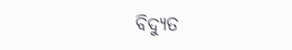ବିଦ୍ୟୁତ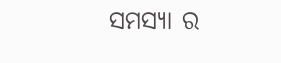ସମସ୍ୟା ର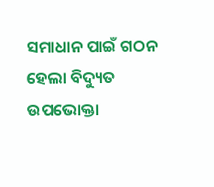ସମାଧାନ ପାଇଁ ଗଠନ ହେଲା ବିଦ୍ୟୁତ ଉପଭୋକ୍ତା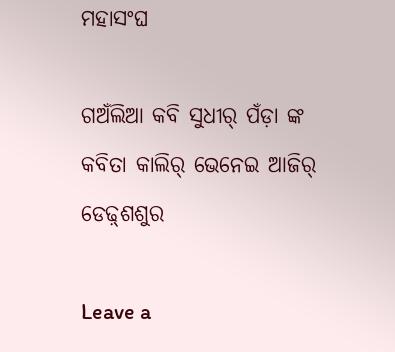ମହାସଂଘ

ଗଅଁଲିଆ କବି ସୁଧୀର୍‌ ପଁଡ଼ା ଙ୍କ କବିତା କାଲିର୍‌ ଭେନେଇ ଆଜିର୍‌ ଡେଢ଼୍‌ଶଶୁର

Leave a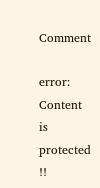Comment

error: Content is protected !!